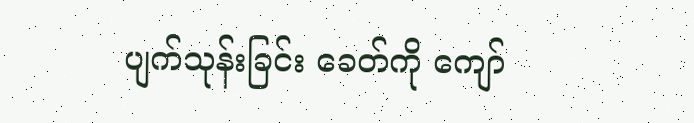ပျက်သုန်းခြင်း ခေတ်ကို ကျော်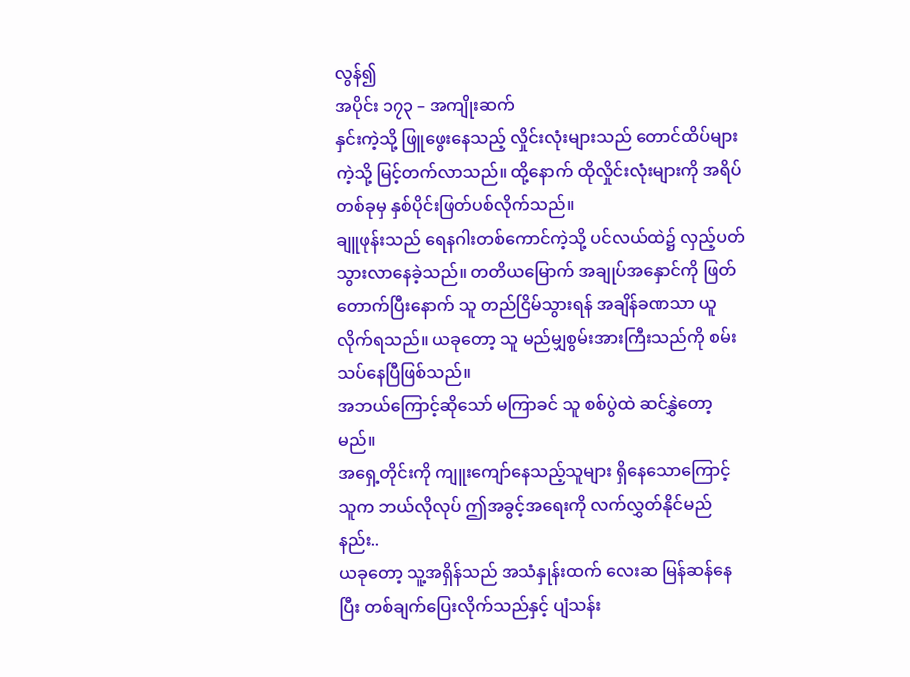လွန်၍
အပိုင်း ၁၇၃ – အကျိုးဆက်
နှင်းကဲ့သို့ ဖြူဖွေးနေသည့် လှိုင်းလုံးများသည် တောင်ထိပ်များကဲ့သို့ မြင့်တက်လာသည်။ ထို့နောက် ထိုလှိုင်းလုံးများကို အရိပ်တစ်ခုမှ နှစ်ပိုင်းဖြတ်ပစ်လိုက်သည်။
ချူဖုန်းသည် ရေနဂါးတစ်ကောင်ကဲ့သို့ ပင်လယ်ထဲ၌ လှည့်ပတ်သွားလာနေခဲ့သည်။ တတိယမြောက် အချုပ်အနှောင်ကို ဖြတ်တောက်ပြီးနောက် သူ တည်ငြိမ်သွားရန် အချိန်ခဏသာ ယူလိုက်ရသည်။ ယခုတော့ သူ မည်မျှစွမ်းအားကြီးသည်ကို စမ်းသပ်နေပြီဖြစ်သည်။
အဘယ်ကြောင့်ဆိုသော် မကြာခင် သူ စစ်ပွဲထဲ ဆင်နွှဲတော့မည်။
အရှေ့တိုင်းကို ကျူးကျော်နေသည့်သူများ ရှိနေသောကြောင့် သူက ဘယ်လိုလုပ် ဤအခွင့်အရေးကို လက်လွှတ်နိုင်မည်နည်း..
ယခုတော့ သူ့အရှိန်သည် အသံနှုန်းထက် လေးဆ မြန်ဆန်နေပြီး တစ်ချက်ပြေးလိုက်သည်နှင့် ပျံသန်း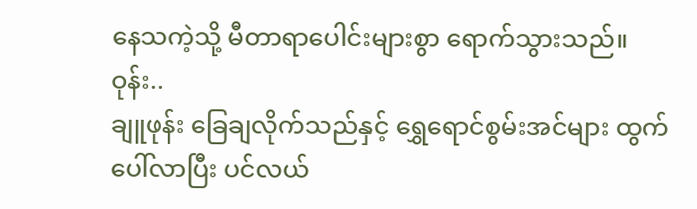နေသကဲ့သို့ မီတာရာပေါင်းများစွာ ရောက်သွားသည်။
ဝုန်း..
ချူဖုန်း ခြေချလိုက်သည်နှင့် ရွှေရောင်စွမ်းအင်များ ထွက်ပေါ်လာပြီး ပင်လယ်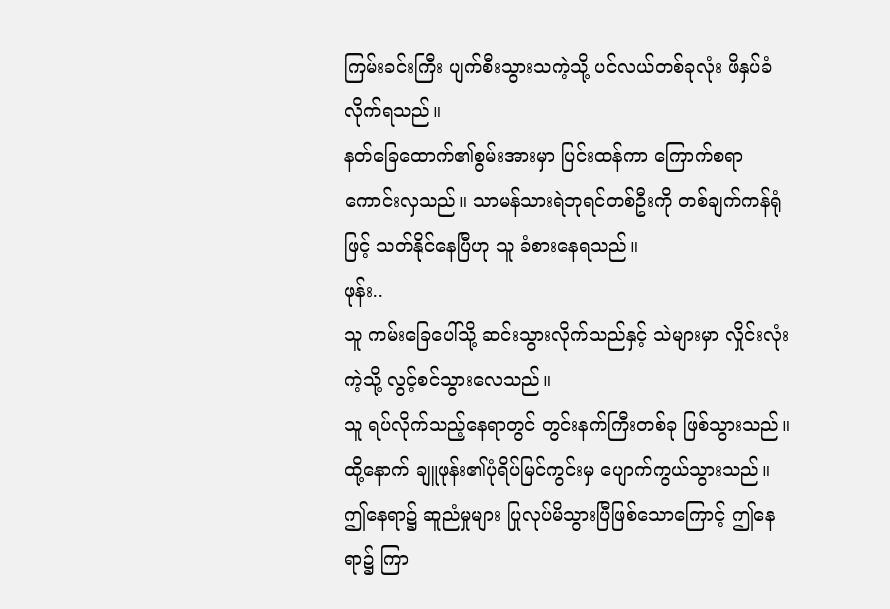ကြမ်းခင်းကြီး ပျက်စီးသွားသကဲ့သို့ ပင်လယ်တစ်ခုလုံး ဖိနှပ်ခံလိုက်ရသည်။
နတ်ခြေထောက်၏စွမ်းအားမှာ ပြင်းထန်ကာ ကြောက်စရာကောင်းလှသည်။ သာမန်သားရဲဘုရင်တစ်ဦးကို တစ်ချက်ကန်ရုံဖြင့် သတ်နိုင်နေပြီဟု သူ ခံစားနေရသည်။
ဖုန်း..
သူ ကမ်းခြေပေါ်သို့ ဆင်းသွားလိုက်သည်နှင့် သဲများမှာ လှိုင်းလုံးကဲ့သို့ လွင့်စင်သွားလေသည်။
သူ ရပ်လိုက်သည့်နေရာတွင် တွင်းနက်ကြီးတစ်ခု ဖြစ်သွားသည်။
ထို့နောက် ချူဖုန်း၏ပုံရိပ်မြင်ကွင်းမှ ပျောက်ကွယ်သွားသည်။ ဤနေရာ၌ ဆူညံမှုများ ပြုလုပ်မိသွားပြီဖြစ်သောကြောင့် ဤနေရာ၌ ကြာ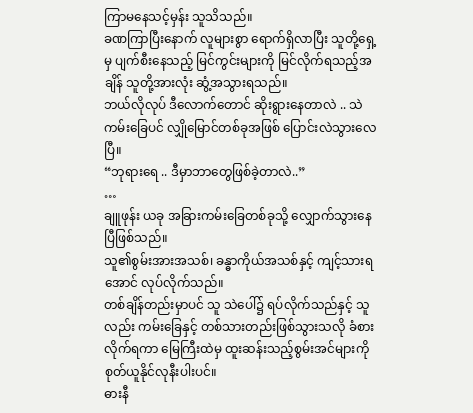ကြာမနေသင့်မှန်း သူသိသည်။
ခဏကြာပြီးနောက် လူများစွာ ရောက်ရှိလာပြီး သူတို့ရှေ့မှ ပျက်စီးနေသည့် မြင်ကွင်းများကို မြင်လိုက်ရသည့်အချိန် သူတို့အားလုံး ဆွံ့အသွားရသည်။
ဘယ်လိုလုပ် ဒီလောက်တောင် ဆိုးရွားနေတာလဲ .. သဲကမ်းခြေပင် လျှိုမြောင်တစ်ခုအဖြစ် ပြောင်းလဲသွားလေပြီ။
“ဘုရားရေ .. ဒီမှာဘာတွေဖြစ်ခဲ့တာလဲ..”
…
ချူဖုန်း ယခု အခြားကမ်းခြေတစ်ခုသို့ လျှောက်သွားနေပြီဖြစ်သည်။
သူ၏စွမ်းအားအသစ်၊ ခန္ဓာကိုယ်အသစ်နှင့် ကျင့်သားရအောင် လုပ်လိုက်သည်။
တစ်ချိန်တည်းမှာပင် သူ သဲပေါ်၌ ရပ်လိုက်သည်နှင့် သူလည်း ကမ်းခြေနှင့် တစ်သားတည်းဖြစ်သွားသလို ခံစားလိုက်ရကာ မြေကြီးထဲမှ ထူးဆန်းသည့်စွမ်းအင်များကို စုတ်ယူနိုင်လုနီးပါးပင်။
ဓားနီ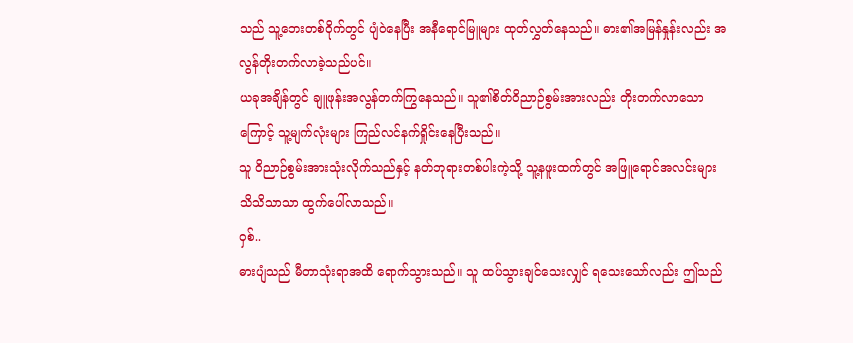သည် သူ့ဘေးတစ်ဝိုက်တွင် ပျံဝဲနေပြီး အနီရောင်မြူများ ထုတ်လွှတ်နေသည်။ ဓား၏အမြန်နှုန်းလည်း အလွန်တိုးတက်လာခဲ့သည်ပင်။
ယခုအချိန်တွင် ချူဖုန်းအလွန်တက်ကြွနေသည်။ သူ၏စိတ်ဝိညာဉ်စွမ်းအားလည်း တိုးတက်လာသောကြောင့် သူ့မျက်လုံးများ ကြည်လင်နက်ရှိုင်းနေပြီးသည်။
သူ ဝိညာဉ်စွမ်းအားသုံးလိုက်သည်နှင့် နတ်ဘုရားတစ်ပါးကဲ့သို့ သူ့နဖူးထက်တွင် အဖြူရောင်အလင်းများ သိသိသာသာ ထွက်ပေါ်လာသည်။
ဝှစ်..
ဓားပျံသည် မီတာသုံးရာအထိ ရောက်သွားသည်။ သူ ထပ်သွားချင်သေးလျှင် ရသေးသော်လည်း ဤသည်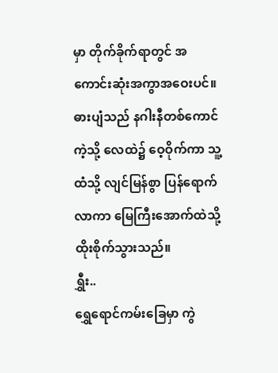မှာ တိုက်ခိုက်ရာတွင် အကောင်းဆုံးအကွာအဝေးပင်။
ဓားပျံသည် နဂါးနီတစ်ကောင်ကဲ့သို့ လေထဲ၌ ဝေ့ဝိုက်ကာ သူ့ထံသို့ လျင်မြန်စွာ ပြန်ရောက်လာကာ မြေကြီးအောက်ထဲသို့ ထိုးစိုက်သွားသည်။
ရွှီး..
ရွှေရောင်ကမ်းခြေမှာ ကွဲ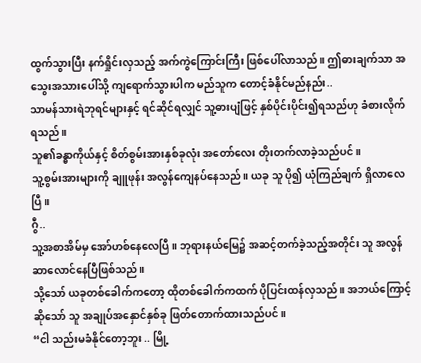ထွက်သွားပြီး နက်ရှိုင်းလှသည့် အက်ကွဲကြောင်းကြီး ဖြစ်ပေါ်လာသည်။ ဤဓားချက်သာ အသွေးအသားပေါ်သို့ ကျရောက်သွားပါက မည်သူက တောင့်ခံနိုင်မည်နည်း..
သာမန်သားရဲဘုရင်များနှင့် ရင်ဆိုင်ရလျှင် သူ့ဓားပျံဖြင့် နှစ်ပိုင်းပိုင်း၍ရသည်ဟု ခံစားလိုက်ရသည်။
သူ၏ခန္ဓာကိုယ်နှင့် စိတ်စွမ်းအားနှစ်ခုလုံး အတော်လေး တိုးတက်လာခဲ့သည်ပင်။
သူ့စွမ်းအားများကို ချူဖုန်း အလွန်ကျေနပ်နေသည်။ ယခု သူ ပို၍ ယုံကြည်ချက် ရှိလာလေပြီ။
ဂွီ..
သူ့အစာအိမ်မှ အော်ဟစ်နေလေပြီ။ ဘုရားနယ်မြေ၌ အဆင့်တက်ခဲ့သည့်အတိုင်း သူ အလွန်ဆာလောင်နေပြီဖြစ်သည်။
သို့သော် ယခုတစ်ခေါက်ကတော့ ထိုတစ်ခေါက်ကထက် ပိုပြင်းထန်လှသည်။ အဘယ်ကြောင့်ဆိုသော် သူ အချုပ်အနှောင်နှစ်ခု ဖြတ်တောက်ထားသည်ပင်။
“ငါ သည်းမခံနိုင်တော့ဘူး .. မြို့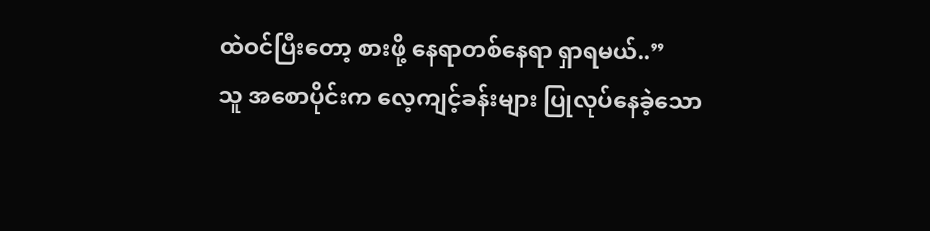ထဲဝင်ပြီးတော့ စားဖို့ နေရာတစ်နေရာ ရှာရမယ်..”
သူ အစောပိုင်းက လေ့ကျင့်ခန်းများ ပြုလုပ်နေခဲ့သော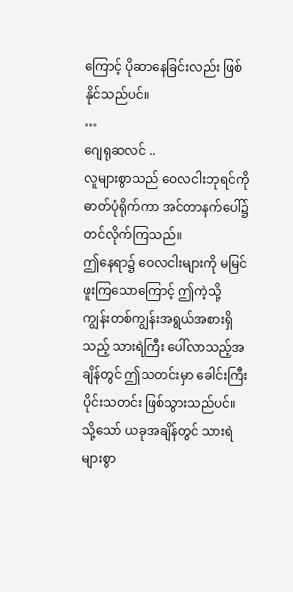ကြောင့် ပိုဆာနေခြင်းလည်း ဖြစ်နိုင်သည်ပင်။
…
ဂျေရုဆလင် ..
လူများစွာသည် ဝေလငါးဘုရင်ကို ဓာတ်ပုံရိုက်ကာ အင်တာနက်ပေါ်၌ တင်လိုက်ကြသည်။
ဤနေရာ၌ ဝေလငါးများကို မမြင်ဖူးကြသောကြောင့် ဤကဲ့သို့ ကျွန်းတစ်ကျွန်းအရွယ်အစားရှိသည့် သားရဲကြီး ပေါ်လာသည့်အချိန်တွင် ဤသတင်းမှာ ခေါင်းကြီးပိုင်းသတင်း ဖြစ်သွားသည်ပင်။
သို့သော် ယခုအချိန်တွင် သားရဲများစွာ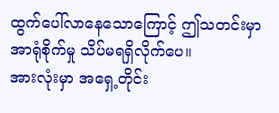ထွက်ပေါ်လာနေသောကြောင့် ဤသတင်းမှာ အာရုံစိုက်မှု သိပ်မရရှိလိုက်ပေ။
အားလုံးမှာ အရှေ့တိုင်း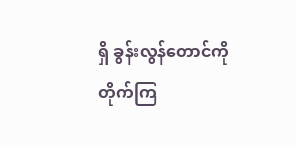ရှိ ခွန်းလွန်တောင်ကို တိုက်ကြ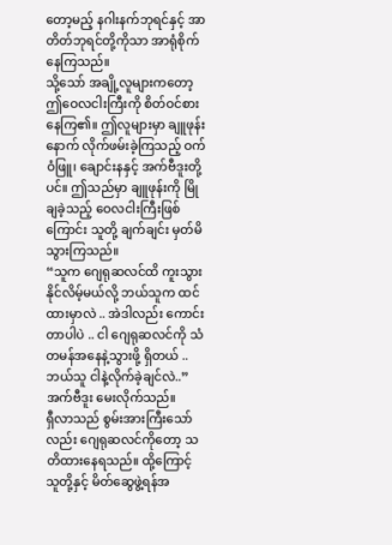တော့မည့် နဂါးနက်ဘုရင်နှင့် အာတိတ်ဘုရင်တို့ကိုသာ အာရုံစိုက်နေကြသည်။
သို့သော် အချို့လူများကတော့ ဤဝေလငါးကြီးကို စိတ်ဝင်စားနေကြ၏။ ဤလူများမှာ ချူဖုန်းနောက် လိုက်ဖမ်းခဲ့ကြသည့် ဝက်ဝံဖြူ၊ ချောင်းနနှင့် အက်ဗီဒူးတို့ပင်။ ဤသည်မှာ ချူဖုန်းကို မြိုချခဲ့သည့် ဝေလငါးကြီးဖြစ်ကြောင်း သူတို့ ချက်ချင်း မှတ်မိသွားကြသည်။
“သူက ဂျေရုဆလင်ထိ ကူးသွားနိုင်လိမ့်မယ်လို့ ဘယ်သူက ထင်ထားမှာလဲ .. အဲဒါလည်း ကောင်းတာပါပဲ .. ငါ ဂျေရုဆလင်ကို သံတမန်အနေနဲ့သွားဖို့ ရှိတယ် .. ဘယ်သူ ငါနဲ့လိုက်ခဲ့ချင်လဲ..” အက်ဗီဒူး မေးလိုက်သည်။
ရှီလာသည် စွမ်းအားကြီးသော်လည်း ဂျေရုဆလင်ကိုတော့ သတိထားနေရသည်။ ထို့ကြောင့် သူတို့နှင့် မိတ်ဆွေဖွဲ့ရန်အ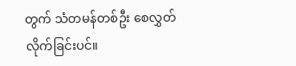တွက် သံတမန်တစ်ဦး စေလွှတ်လိုက်ခြင်းပင်။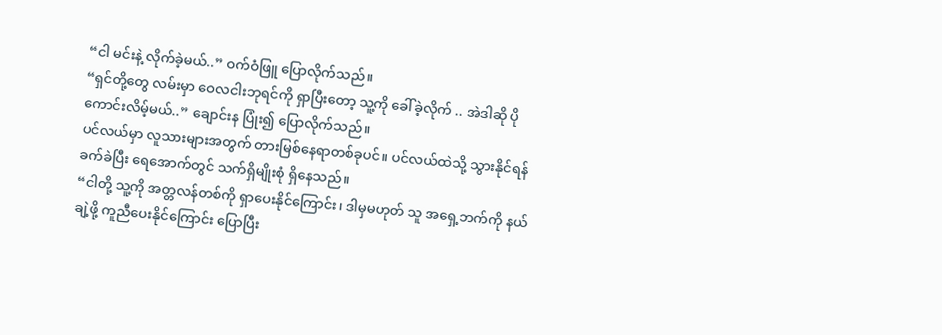“ငါ မင်းနဲ့ လိုက်ခဲ့မယ်..” ဝက်ဝံဖြူ ပြောလိုက်သည်။
“ရှင်တို့တွေ လမ်းမှာ ဝေလငါးဘုရင်ကို ရှာပြီးတော့ သူ့ကို ခေါ်ခဲ့လိုက် .. အဲဒါဆို ပိုကောင်းလိမ့်မယ်..” ချောင်းန ပြုံး၍ ပြောလိုက်သည်။
ပင်လယ်မှာ လူသားများအတွက် တားမြစ်နေရာတစ်ခုပင်။ ပင်လယ်ထဲသို့ သွားနိုင်ရန် ခက်ခဲပြီး ရေအောက်တွင် သက်ရှိမျိုးစုံ ရှိနေသည်။
“ငါတို့ သူ့ကို အတ္တလန်တစ်ကို ရှာပေးနိုင်ကြောင်း၊ ဒါမှမဟုတ် သူ အရှေ့ဘက်ကို နယ်ချဲ့ဖို့ ကူညီပေးနိုင်ကြောင်း ပြောပြီး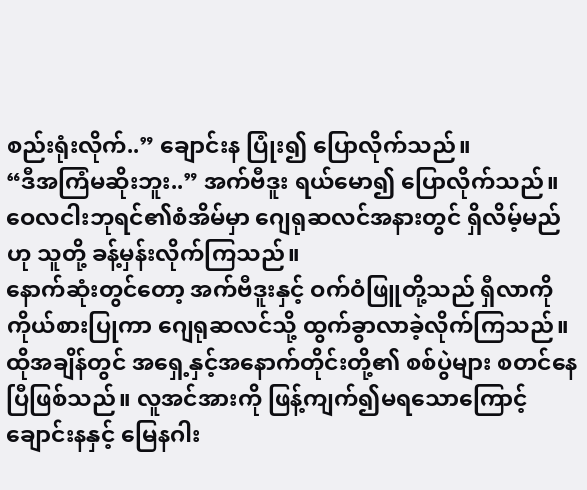စည်းရုံးလိုက်..” ချောင်းန ပြုံး၍ ပြောလိုက်သည်။
“ဒီအကြံမဆိုးဘူး..” အက်ဗီဒူး ရယ်မော၍ ပြောလိုက်သည်။
ဝေလငါးဘုရင်၏စံအိမ်မှာ ဂျေရုဆလင်အနားတွင် ရှိလိမ့်မည်ဟု သူတို့ ခန့်မှန်းလိုက်ကြသည်။
နောက်ဆုံးတွင်တော့ အက်ဗီဒူးနှင့် ဝက်ဝံဖြူတို့သည် ရှီလာကို ကိုယ်စားပြုကာ ဂျေရုဆလင်သို့ ထွက်ခွာလာခဲ့လိုက်ကြသည်။
ထိုအချိန်တွင် အရှေ့နှင့်အနောက်တိုင်းတို့၏ စစ်ပွဲများ စတင်နေပြီဖြစ်သည်။ လူအင်အားကို ဖြန့်ကျက်၍မရသောကြောင့် ချောင်းနနှင့် မြေနဂါး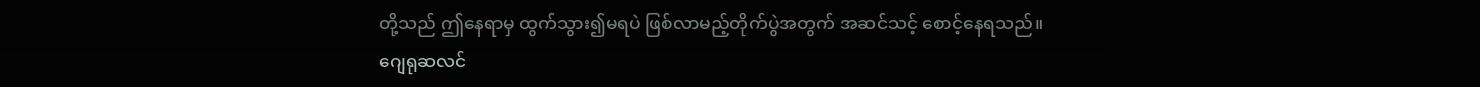တို့သည် ဤနေရာမှ ထွက်သွား၍မရပဲ ဖြစ်လာမည့်တိုက်ပွဲအတွက် အဆင်သင့် စောင့်နေရသည်။
ဂျေရုဆလင်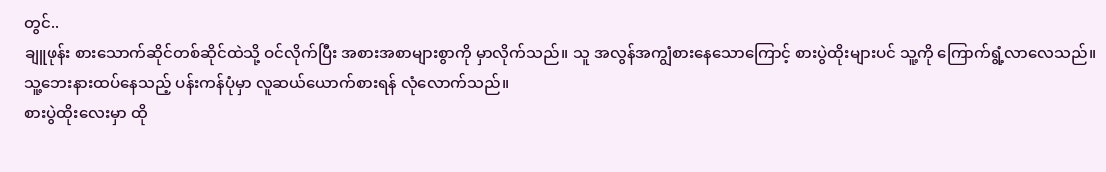တွင်..
ချူဖုန်း စားသောက်ဆိုင်တစ်ဆိုင်ထဲသို့ ဝင်လိုက်ပြီး အစားအစာများစွာကို မှာလိုက်သည်။ သူ အလွန်အကျွံစားနေသောကြောင့် စားပွဲထိုးများပင် သူ့ကို ကြောက်ရွံ့လာလေသည်။
သူ့ဘေးနားထပ်နေသည့် ပန်းကန်ပုံမှာ လူဆယ်ယောက်စားရန် လုံလောက်သည်။
စားပွဲထိုးလေးမှာ ထို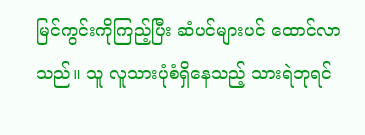မြင်ကွင်းကိုကြည့်ပြီး ဆံပင်များပင် ထောင်လာသည်။ သူ လူသားပုံစံရှိနေသည့် သားရဲဘုရင်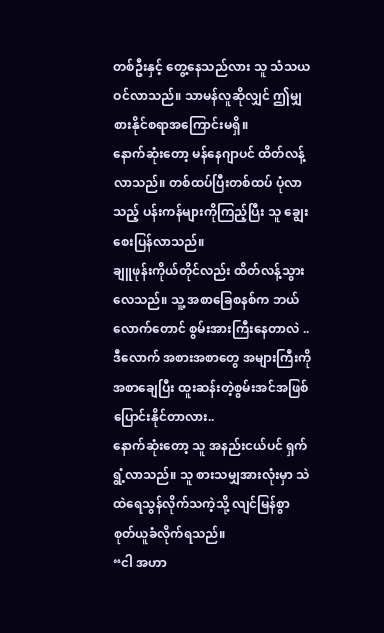တစ်ဦးနှင့် တွေ့နေသည်လား သူ သံသယဝင်လာသည်။ သာမန်လူဆိုလျှင် ဤမျှစားနိုင်စရာအကြောင်းမရှိ။
နောက်ဆုံးတော့ မန်နေဂျာပင် ထိတ်လန့်လာသည်။ တစ်ထပ်ပြီးတစ်ထပ် ပုံလာသည့် ပန်းကန်များကိုကြည့်ပြီး သူ ချွေးစေးပြန်လာသည်။
ချူဖုန်းကိုယ်တိုင်လည်း ထိတ်လန့်သွားလေသည်။ သူ့ အစာခြေစနစ်က ဘယ်လောက်တောင် စွမ်းအားကြီးနေတာလဲ .. ဒီလောက် အစားအစာတွေ အများကြီးကို အစာချေပြီး ထူးဆန်းတဲ့စွမ်းအင်အဖြစ် ပြောင်းနိုင်တာလား..
နောက်ဆုံးတော့ သူ အနည်းငယ်ပင် ရှက်ရွံ့လာသည်။ သူ စားသမျှအားလုံးမှာ သဲထဲရေသွန်လိုက်သကဲ့သို့ လျင်မြန်စွာ စုတ်ယူခံလိုက်ရသည်။
“ငါ အဟာ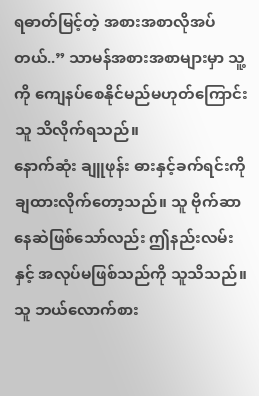ရဓာတ်မြင့်တဲ့ အစားအစာလိုအပ်တယ်..” သာမန်အစားအစာများမှာ သူ့ကို ကျေနပ်စေနိုင်မည်မဟုတ်ကြောင်း သူ သိလိုက်ရသည်။
နောက်ဆုံး ချူဖုန်း ဓားနှင့်ခက်ရင်းကို ချထားလိုက်တော့သည်။ သူ ဗိုက်ဆာနေဆဲဖြစ်သော်လည်း ဤနည်းလမ်းနှင့် အလုပ်မဖြစ်သည်ကို သူသိသည်။ သူ ဘယ်လောက်စား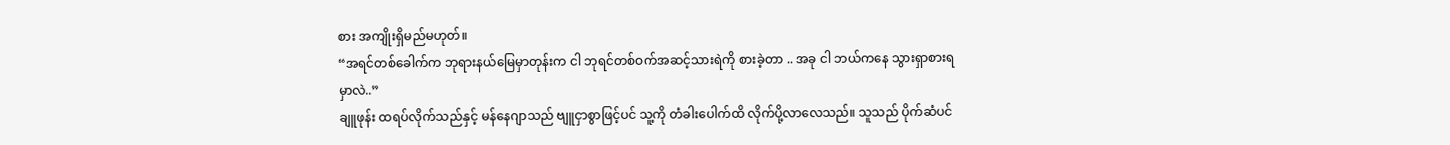စား အကျိုးရှိမည်မဟုတ်။
“အရင်တစ်ခေါက်က ဘုရားနယ်မြေမှာတုန်းက ငါ ဘုရင်တစ်ဝက်အဆင့်သားရဲကို စားခဲ့တာ .. အခု ငါ ဘယ်ကနေ သွားရှာစားရမှာလဲ..”
ချူဖုန်း ထရပ်လိုက်သည်နှင့် မန်နေဂျာသည် ဗျူငှာစွာဖြင့်ပင် သူ့ကို တံခါးပေါက်ထိ လိုက်ပို့လာလေသည်။ သူသည် ပိုက်ဆံပင်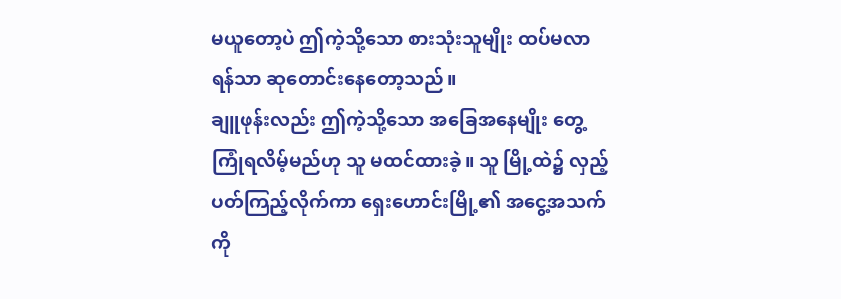မယူတော့ပဲ ဤကဲ့သို့သော စားသုံးသူမျိုး ထပ်မလာရန်သာ ဆုတောင်းနေတော့သည်။
ချူဖုန်းလည်း ဤကဲ့သို့သော အခြေအနေမျိုး တွေ့ကြုံရလိမ့်မည်ဟု သူ မထင်ထားခဲ့။ သူ မြို့ထဲ၌ လှည့်ပတ်ကြည့်လိုက်ကာ ရှေးဟောင်းမြို့၏ အငွေ့အသက်ကို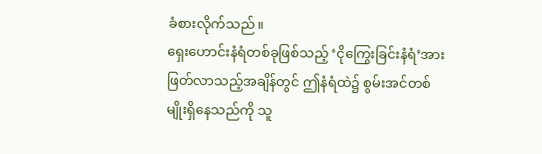ခံစားလိုက်သည်။
ရှေးဟောင်းနံရံတစ်ခုဖြစ်သည့် ‘ငိုကြွေးခြင်းနံရံ’အား ဖြတ်လာသည့်အချိန်တွင် ဤနံရံထဲ၌ စွမ်းအင်တစ်မျိုးရှိနေသည်ကို သူ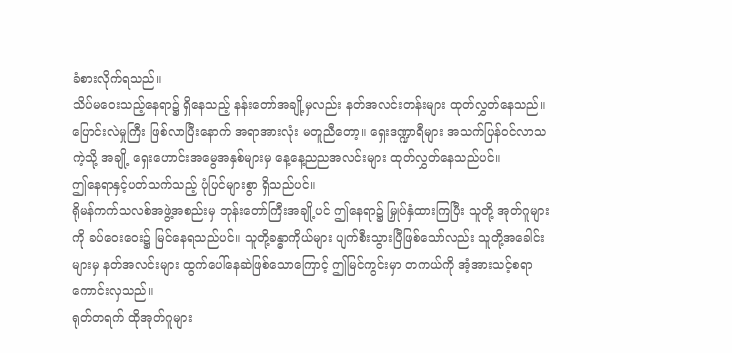ခံစားလိုက်ရသည်။
သိပ်မဝေးသည့်နေရာ၌ ရှိနေသည့် နန်းတော်အချို့မှလည်း နတ်အလင်းတန်းများ ထုတ်လွှတ်နေသည်။
ပြောင်းလဲမှုကြီး ဖြစ်လာပြီးနောက် အရာအားလုံး မတူညီတော့။ ရှေးဒဏ္ဍာရီများ အသက်ပြန်ဝင်လာသကဲ့သို့ အချို့ ရှေးဟောင်းအမွေအနှစ်များမှ နေ့နေ့ညညအလင်းများ ထုတ်လွှတ်နေသည်ပင်။
ဤနေရာနှင့်ပတ်သက်သည့် ပုံပြင်များစွာ ရှိသည်ပင်။
ရိုမန်ကက်သလစ်အဖွဲ့အစည်းမှ ဘုန်းတော်ကြီးအချို့ပင် ဤနေရာ၌ မြှုပ်နှံထားကြပြီး သူတို့ အုတ်ဂူများကို ခပ်ဝေးဝေး၌ မြင်နေရသည်ပင်။ သူတို့ခန္ဓာကိုယ်များ ပျက်စီးသွားပြီဖြစ်သော်လည်း သူတို့အခေါင်းများမှ နတ်အလင်းများ ထွက်ပေါ်နေဆဲဖြစ်သောကြောင့် ဤမြင်ကွင်းမှာ တကယ်ကို အံ့အားသင့်စရာကောင်းလှသည်။
ရုတ်တရက် ထိုအုတ်ဂူများ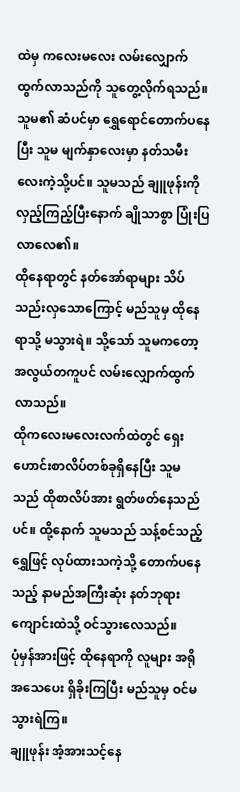ထဲမှ ကလေးမလေး လမ်းလျှောက်ထွက်လာသည်ကို သူတွေ့လိုက်ရသည်။ သူမ၏ ဆံပင်မှာ ရွှေရောင်တောက်ပနေပြီး သူမ မျက်နှာလေးမှာ နတ်သမီးလေးကဲ့သို့ပင်။ သူမသည် ချူဖုန်းကို လှည့်ကြည့်ပြီးနောက် ချိုသာစွာ ပြုံးပြလာလေ၏။
ထိုနေရာတွင် နတ်အော်ရာများ သိပ်သည်းလှသောကြောင့် မည်သူမှ ထိုနေရာသို့ မသွားရဲ။ သို့သော် သူမကတော့ အလွယ်တကူပင် လမ်းလျှောက်ထွက်လာသည်။
ထိုကလေးမလေးလက်ထဲတွင် ရှေးဟောင်းစာလိပ်တစ်ခုရှိနေပြီး သူမသည် ထိုစာလိပ်အား ရွတ်ဖတ်နေသည်ပင်။ ထို့နောက် သူမသည် သန့်စင်သည့်ရွှေဖြင့် လုပ်ထားသကဲ့သို့ တောက်ပနေသည့် နာမည်အကြီးဆုံး နတ်ဘုရားကျောင်းထဲသို့ ဝင်သွားလေသည်။
ပုံမှန်အားဖြင့် ထိုနေရာကို လူများ အရိုအသေပေး ရှိခိုးကြပြီး မည်သူမှ ဝင်မသွားရဲကြ။
ချူဖုန်း အံ့အားသင့်နေ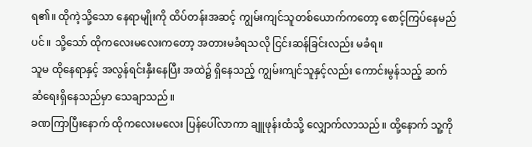ရ၏။ ထိုကဲ့သို့သော နေရာမျိုးကို ထိပ်တန်းအဆင့် ကျွမ်းကျင်သူတစ်ယောက်ကတော့ စောင့်ကြပ်နေမည်ပင်။ သို့သော် ထိုကလေးမလေးကတော့ အတားမခံရသလို ငြင်းဆန်ခြင်းလည်း မခံရ။
သူမ ထိုနေရာနှင့် အလွန်ရင်းနှီးနေပြီး အထဲ၌ ရှိနေသည့် ကျွမ်းကျင်သူနှင့်လည်း ကောင်းမွန်သည့် ဆက်ဆံရေးရှိနေသည်မှာ သေချာသည်။
ခဏကြာပြီးနောက် ထိုကလေးမလေး ပြန်ပေါ်လာကာ ချူဖုန်းထံသို့ လျှောက်လာသည်။ ထို့နောက် သူ့ကို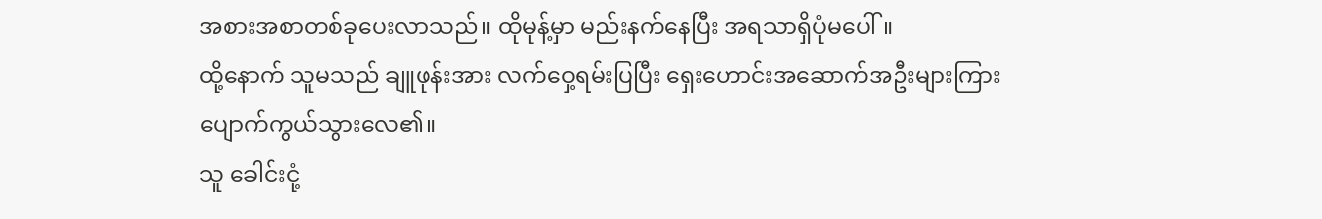အစားအစာတစ်ခုပေးလာသည်။ ထိုမုန့်မှာ မည်းနက်နေပြီး အရသာရှိပုံမပေါ်။
ထို့နောက် သူမသည် ချူဖုန်းအား လက်ဝှေ့ရမ်းပြပြီး ရှေးဟောင်းအဆောက်အဦးများကြား ပျောက်ကွယ်သွားလေ၏။
သူ ခေါင်းငုံ့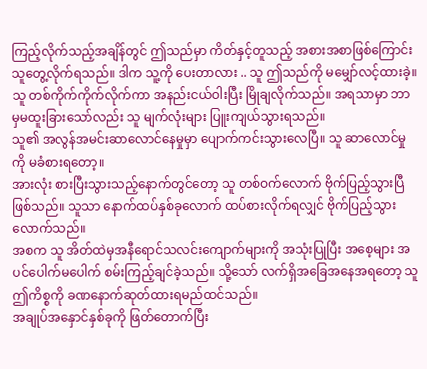ကြည့်လိုက်သည့်အချိန်တွင် ဤသည်မှာ ကိတ်နှင့်တူသည့် အစားအစာဖြစ်ကြောင်း သူတွေ့လိုက်ရသည်။ ဒါက သူ့ကို ပေးတာလား .. သူ ဤသည်ကို မမျှော်လင့်ထားခဲ့။
သူ တစ်ကိုက်ကိုက်လိုက်ကာ အနည်းငယ်ဝါးပြီး မြိုချလိုက်သည်။ အရသာမှာ ဘာမှမထူးခြားသော်လည်း သူ မျက်လုံးများ ပြူးကျယ်သွားရသည်။
သူ၏ အလွန်အမင်းဆာလောင်နေမှုမှာ ပျောက်ကင်းသွားလေပြီ။ သူ ဆာလောင်မှုကို မခံစားရတော့။
အားလုံး စားပြီးသွားသည့်နောက်တွင်တော့ သူ တစ်ဝက်လောက် ဗိုက်ပြည့်သွားပြီဖြစ်သည်။ သူသာ နောက်ထပ်နှစ်ခုလောက် ထပ်စားလိုက်ရလျှင် ဗိုက်ပြည့်သွားလောက်သည်။
အစက သူ အိတ်ထဲမှအနီရောင်သလင်းကျောက်များကို အသုံးပြုပြီး အစေ့များ အပင်ပေါက်မပေါက် စမ်းကြည့်ချင်ခဲ့သည်။ သို့သော် လက်ရှိအခြေအနေအရတော့ သူ ဤကိစ္စကို ခဏနောက်ဆုတ်ထားရမည်ထင်သည်။
အချုပ်အနှောင်နှစ်ခုကို ဖြတ်တောက်ပြီး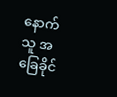နောက် သူ အခြေခိုင်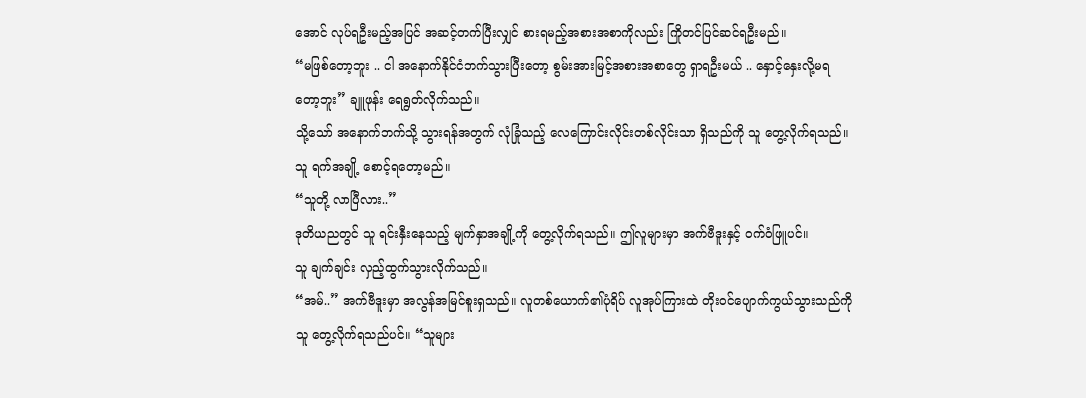အောင် လုပ်ရဦးမည့်အပြင် အဆင့်တက်ပြီးလျှင် စားရမည့်အစားအစာကိုလည်း ကြိုတင်ပြင်ဆင်ရဦးမည်။
“မဖြစ်တော့ဘူး .. ငါ အနောက်နိုင်ငံဘက်သွားပြီးတော့ စွမ်းအားမြင့်အစားအစာတွေ ရှာရဦးမယ် .. နှောင့်နှေးလို့မရတော့ဘူး” ချူဖုန်း ရေရွတ်လိုက်သည်။
သို့သော် အနောက်ဘက်သို့ သွားရန်အတွက် လုံခြုံသည့် လေကြောင်းလိုင်းတစ်လိုင်းသာ ရှိသည်ကို သူ တွေ့လိုက်ရသည်။
သူ ရက်အချို့ စောင့်ရတော့မည်။
“သူတို့ လာပြီလား..”
ဒုတိယညတွင် သူ ရင်းနှီးနေသည့် မျက်နှာအချို့ကို တွေ့လိုက်ရသည်။ ဤလူများမှာ အက်ဗီဒူးနှင့် ဝက်ဝံဖြူပင်။
သူ ချက်ချင်း လှည့်ထွက်သွားလိုက်သည်။
“အမ်..” အက်ဗီဒူးမှာ အလွန်အမြင်စူးရှသည်။ လူတစ်ယောက်၏ပုံရိပ် လူအုပ်ကြားထဲ တိုးဝင်ပျောက်ကွယ်သွားသည်ကို သူ တွေ့လိုက်ရသည်ပင်။ “သူများ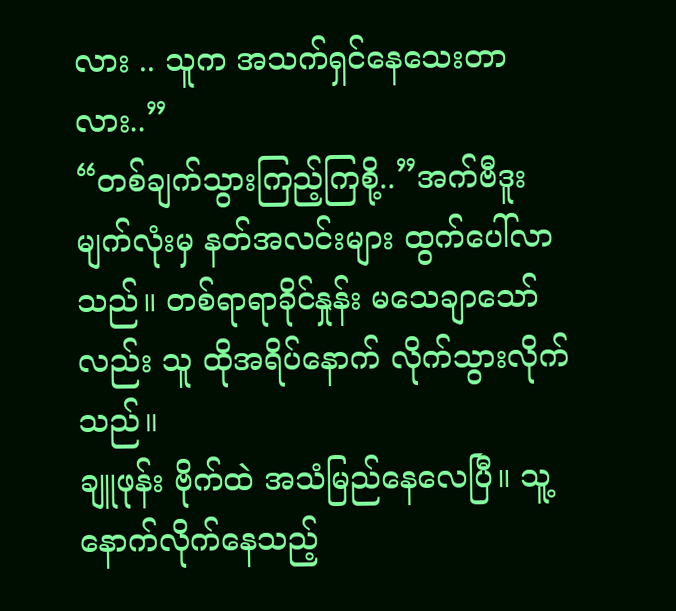လား .. သူက အသက်ရှင်နေသေးတာလား..”
“တစ်ချက်သွားကြည့်ကြစို့..”အက်ဗီဒူးမျက်လုံးမှ နတ်အလင်းများ ထွက်ပေါ်လာသည်။ တစ်ရာရာခိုင်နှုန်း မသေချာသော်လည်း သူ ထိုအရိပ်နောက် လိုက်သွားလိုက်သည်။
ချူဖုန်း ဗိုက်ထဲ အသံမြည်နေလေပြီ။ သူ့နောက်လိုက်နေသည့်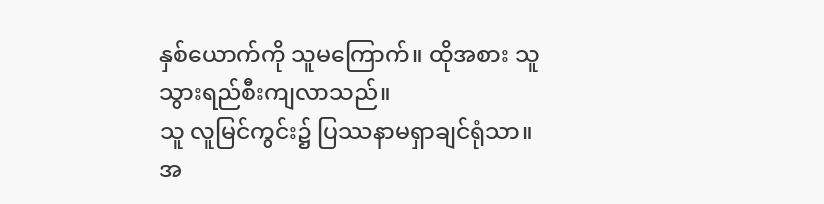နှစ်ယောက်ကို သူမကြောက်။ ထိုအစား သူ သွားရည်စီးကျလာသည်။
သူ လူမြင်ကွင်း၌ ပြဿနာမရှာချင်ရုံသာ။
အ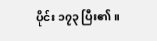ပိုင်း ၁၇၃ ပြီး၏။